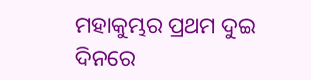ମହାକୁମ୍ଭର ପ୍ରଥମ ଦୁଇ ଦିନରେ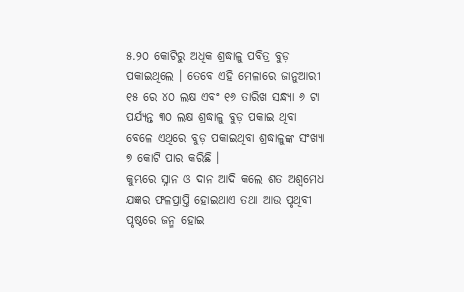୫.୨୦ କୋଟିରୁ ଅଧିକ ଶ୍ରଦ୍ଧାଳୁ ପବିତ୍ର ବୁଡ଼ ପକାଇଥିଲେ । ତେବେ ଏହି ମେଳାରେ ଜାନୁଆରୀ ୧୫ ରେ ୪୦ ଲକ୍ଷ ଏବଂ ୧୬ ତାରିଖ ସନ୍ଧ୍ୟା ୬ ଟା ପର୍ଯ୍ୟନ୍ତ ୩୦ ଲକ୍ଷ ଶ୍ରଦ୍ଧାଳୁ ବୁଡ଼ ପକାଇ ଥିବା ବେଳେ ଏଥିରେ ବୁଡ଼ ପକାଇଥିବା ଶ୍ରଦ୍ଧାଳୁଙ୍କ ସଂଖ୍ୟା ୭ କୋଟି ପାର କରିଛି ।
କୁମ୍ଭରେ ସ୍ନାନ ଓ ଦାନ ଆଦି କଲେ ଶତ ଅଶ୍ୱମେଧ ଯଜ୍ଞର ଫଳପ୍ରାପ୍ତି ହୋଇଥାଏ ତଥା ଆଉ ପୃଥିବୀ ପୃଷ୍ଠରେ ଜନ୍ମ ହୋଇ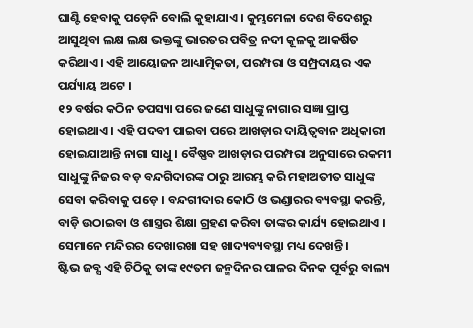ଘାଣ୍ଟି ହେବାକୁ ପଡ଼େନି ବୋଲି କୁହାଯାଏ । କୁମ୍ଭମେଳା ଦେଶ ବିଦେଶରୁ ଆସୁଥିବା ଲକ୍ଷ ଲକ୍ଷ ଭକ୍ତଙ୍କୁ ଭାରତର ପବିତ୍ର ନଦୀ କୂଳକୁ ଆକର୍ଷିତ କରିଥାଏ। ଏହି ଆୟୋଜନ ଆଧ୍ୟାତ୍ମିକତା, ପରମ୍ପରା ଓ ସମ୍ପ୍ରଦାୟର ଏକ ପର୍ଯ୍ୟାୟ ଅଟେ ।
୧୨ ବର୍ଷର କଠିନ ତପସ୍ୟା ପରେ ଜଣେ ସାଧୁଙ୍କୁ ନାଗାର ସଜ୍ଞା ପ୍ରାପ୍ତ ହୋଇଥାଏ । ଏହି ପଦବୀ ପାଇବା ପରେ ଆଖଡ଼ାର ଦାୟିତ୍ୱବାନ ଅଧିକାରୀ ହୋଇଯାଆନ୍ତି ନାଗା ସାଧୁ । ବୈଷ୍ଣବ ଆଖଡ଼ାର ପରମ୍ପରା ଅନୁସାରେ ରକମୀ ସାଧୁଙ୍କୁ ନିଜର ବଡ଼ ବନ୍ଦଗିଦାରଙ୍କ ଠାରୁ ଆରମ୍ଭ କରି ମହାଅତୀତ ସାଧୁଙ୍କ ସେବା କରିବାକୁ ପଡ଼େ । ବନ୍ଦଗୀଦାର କୋଠି ଓ ଭଣ୍ଡାରର ବ୍ୟବସ୍ଥା କରନ୍ତି, ବାଡ଼ି ଉଠାଇବା ଓ ଶାସ୍ତ୍ରର ଶିକ୍ଷା ଗ୍ରହଣ କରିବା ତାଙ୍କର କାର୍ଯ୍ୟ ହୋଇଥାଏ । ସେମାନେ ମନ୍ଦିରର ଦେଖାରଖା ସହ ଖାଦ୍ୟବ୍ୟବସ୍ଥା ମଧ୍ୟ ଦେଖନ୍ତି ।
ଷ୍ଟିଭ ଜବ୍ସ ଏହି ଚିଠିକୁ ତାଙ୍କ ୧୯ତମ ଜନ୍ମଦିନର ପାଳର ଦିନକ ପୂର୍ବରୁ ବାଲ୍ୟ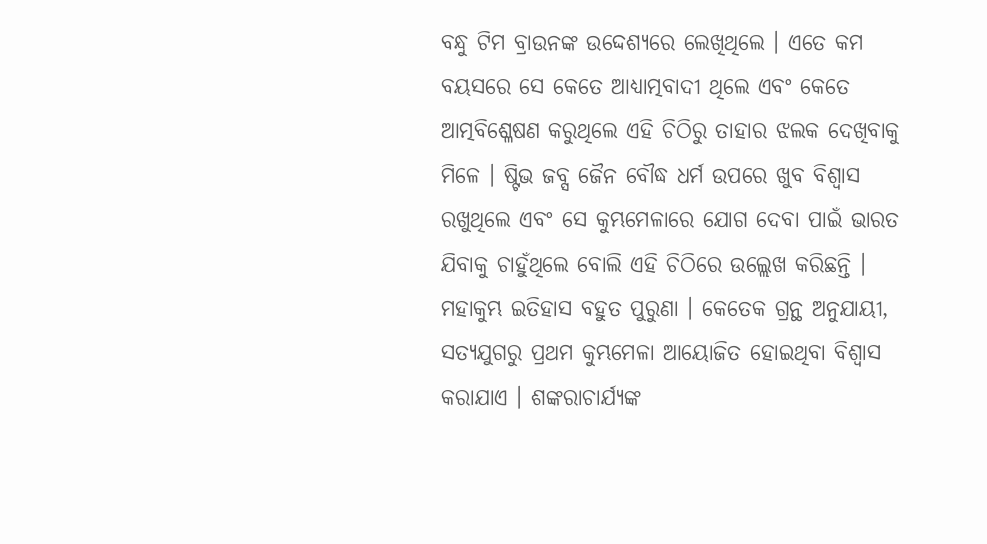ବନ୍ଧୁ ଟିମ ବ୍ରାଉନଙ୍କ ଉଦ୍ଦେଶ୍ୟରେ ଲେଖିଥିଲେ । ଏତେ କମ ବୟସରେ ସେ କେତେ ଆଧ୍ୟାତ୍ମବାଦୀ ଥିଲେ ଏବଂ କେତେ ଆତ୍ମବିଶ୍ଳେଷଣ କରୁଥିଲେ ଏହି ଚିଠିରୁ ତାହାର ଝଲକ ଦେଖିବାକୁ ମିଳେ । ଷ୍ଟିଭ ଜବ୍ସ ଜୈନ ବୌଦ୍ଧ ଧର୍ମ ଉପରେ ଖୁବ ବିଶ୍ୱାସ ରଖୁଥିଲେ ଏବଂ ସେ କୁମ୍ଭମେଳାରେ ଯୋଗ ଦେବା ପାଇଁ ଭାରତ ଯିବାକୁ ଚାହୁଁଥିଲେ ବୋଲି ଏହି ଚିଠିରେ ଉଲ୍ଲେଖ କରିଛନ୍ତି ।
ମହାକୁମ୍ଭ ଇତିହାସ ବହୁତ ପୁରୁଣା । କେତେକ ଗ୍ରନ୍ଥ ଅନୁଯାୟୀ, ସତ୍ୟଯୁଗରୁ ପ୍ରଥମ କୁମ୍ଭମେଳା ଆୟୋଜିତ ହୋଇଥିବା ବିଶ୍ୱାସ କରାଯାଏ । ଶଙ୍କରାଚାର୍ଯ୍ୟଙ୍କ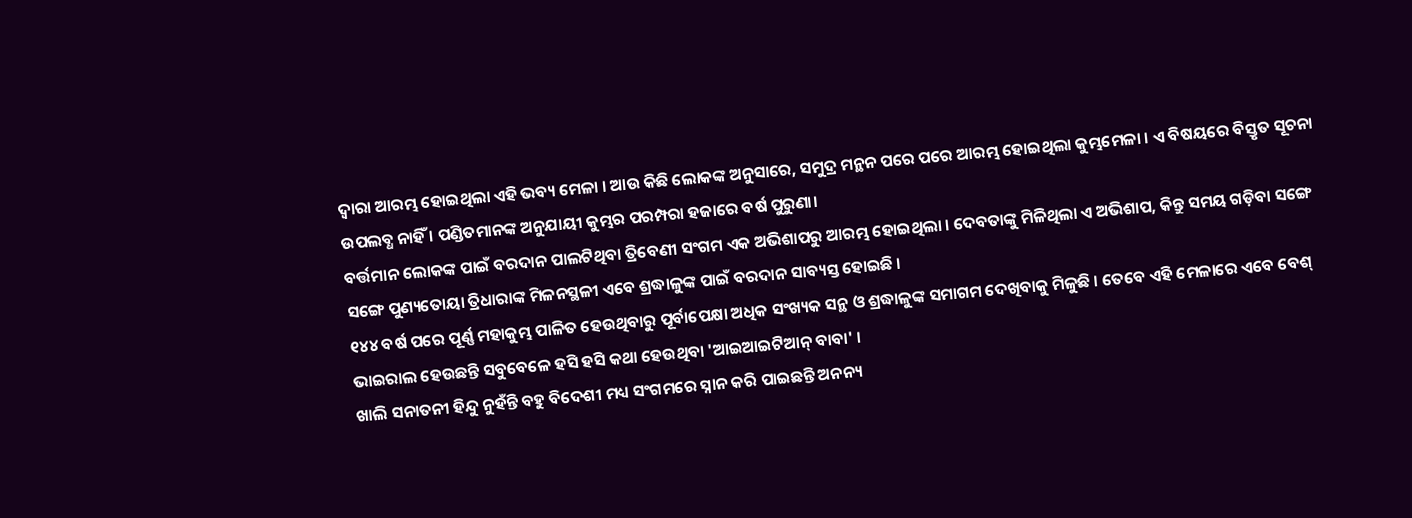ଦ୍ୱାରା ଆରମ୍ଭ ହୋଇଥିଲା ଏହି ଭବ୍ୟ ମେଳା । ଆଉ କିଛି ଲୋକଙ୍କ ଅନୁସାରେ, ସମୁଦ୍ର ମନ୍ଥନ ପରେ ପରେ ଆରମ୍ଭ ହୋଇଥିଲା କୁମ୍ଭମେଳା । ଏ ବିଷୟରେ ବିସ୍ତୃତ ସୂଚନା ଉପଲବ୍ଧ ନାହିଁ । ପଣ୍ଡିତମାନଙ୍କ ଅନୁଯାୟୀ କୁମ୍ଭର ପରମ୍ପରା ହଜାରେ ବର୍ଷ ପୁରୁଣା।
ବର୍ତ୍ତମାନ ଲୋକଙ୍କ ପାଇଁ ବରଦାନ ପାଲଟିଥିବା ତ୍ରିବେଣୀ ସଂଗମ ଏକ ଅଭିଶାପରୁ ଆରମ୍ଭ ହୋଇଥିଲା । ଦେବତାଙ୍କୁ ମିଳିଥିଲା ଏ ଅଭିଶାପ, କିନ୍ତୁ ସମୟ ଗଡ଼ିବା ସଙ୍ଗେ ସଙ୍ଗେ ପୁଣ୍ୟତୋୟା ତ୍ରିଧାରାଙ୍କ ମିଳନସ୍ଥଳୀ ଏବେ ଶ୍ରଦ୍ଧାଳୁଙ୍କ ପାଇଁ ବରଦାନ ସାବ୍ୟସ୍ତ ହୋଇଛି ।
୧୪୪ ବର୍ଷ ପରେ ପୂର୍ଣ୍ଣ ମହାକୁମ୍ଭ ପାଳିତ ହେଉଥିବାରୁ ପୂର୍ବାପେକ୍ଷା ଅଧିକ ସଂଖ୍ୟକ ସନ୍ଥ ଓ ଶ୍ରଦ୍ଧାଳୁଙ୍କ ସମାଗମ ଦେଖିବାକୁ ମିଳୁଛି । ତେବେ ଏହି ମେଳାରେ ଏବେ ବେଶ୍ ଭାଇରାଲ ହେଉଛନ୍ତି ସବୁବେଳେ ହସି ହସି କଥା ହେଉଥିବା 'ଆଇଆଇଟିଆନ୍ ବାବା' ।
ଖାଲି ସନାତନୀ ହିନ୍ଦୁ ନୁହଁନ୍ତି ବହୁ ବିଦେଶୀ ମଧ୍ୟ ସଂଗମରେ ସ୍ନାନ କରି ପାଇଛନ୍ତି ଅନନ୍ୟ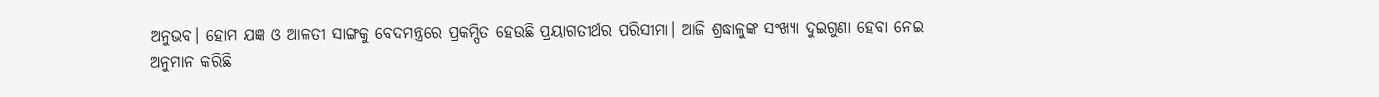ଅନୁଭବ। ହୋମ ଯଜ୍ଞ ଓ ଆଳତୀ ସାଙ୍ଗକୁ ବେଦମନ୍ତ୍ରରେ ପ୍ରକମ୍ପିତ ହେଉଛି ପ୍ରୟାଗତୀର୍ଥର ପରିସୀମା। ଆଜି ଶ୍ରଦ୍ଧାଳୁଙ୍କ ସଂଖ୍ୟା ଦୁଇଗୁଣା ହେବା ନେଇ ଅନୁମାନ କରିଛି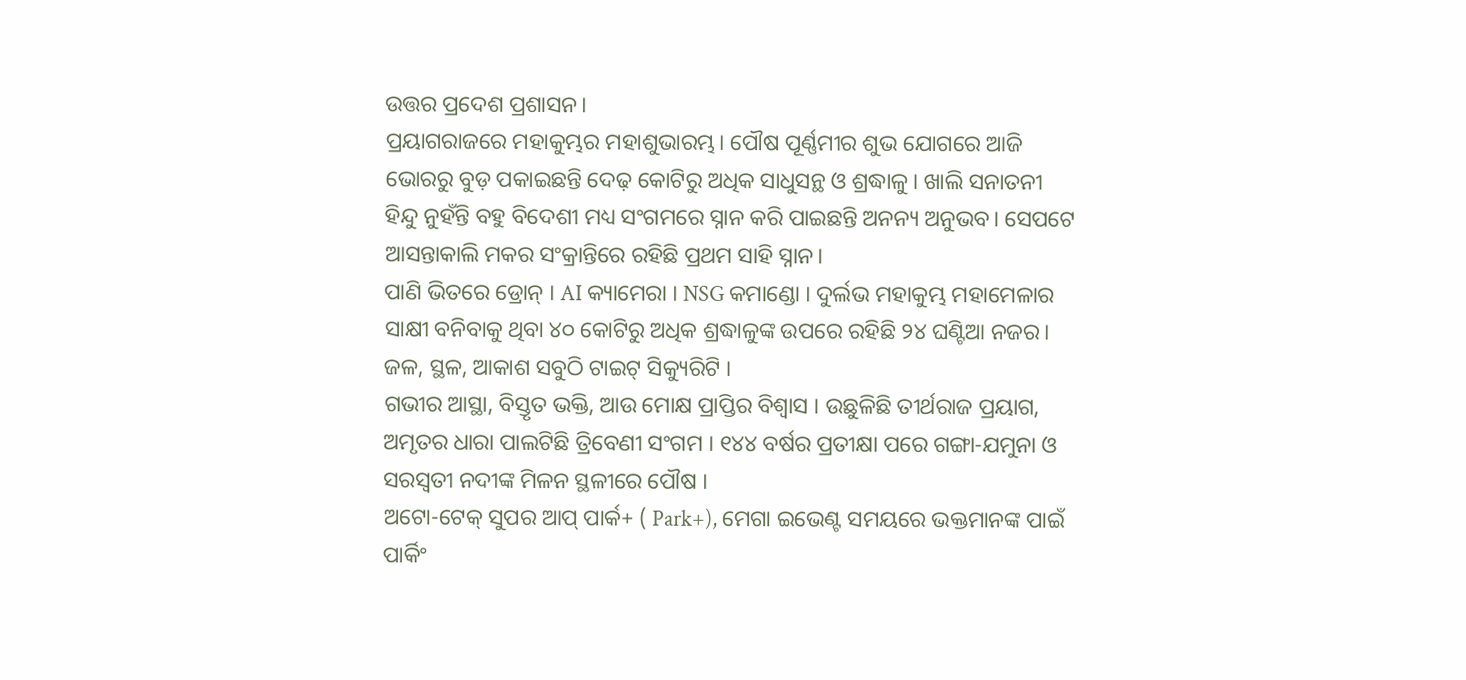ଉତ୍ତର ପ୍ରଦେଶ ପ୍ରଶାସନ।
ପ୍ରୟାଗରାଜରେ ମହାକୁମ୍ଭର ମହାଶୁଭାରମ୍ଭ। ପୌଷ ପୂର୍ଣ୍ଣମୀର ଶୁଭ ଯୋଗରେ ଆଜି ଭୋରରୁ ବୁଡ଼ ପକାଇଛନ୍ତି ଦେଢ଼ କୋଟିରୁ ଅଧିକ ସାଧୁସନ୍ଥ ଓ ଶ୍ରଦ୍ଧାଳୁ। ଖାଲି ସନାତନୀ ହିନ୍ଦୁ ନୁହଁନ୍ତି ବହୁ ବିଦେଶୀ ମଧ୍ୟ ସଂଗମରେ ସ୍ନାନ କରି ପାଇଛନ୍ତି ଅନନ୍ୟ ଅନୁଭବ। ସେପଟେ ଆସନ୍ତାକାଲି ମକର ସଂକ୍ରାନ୍ତିରେ ରହିଛି ପ୍ରଥମ ସାହି ସ୍ନାନ।
ପାଣି ଭିତରେ ଡ୍ରୋନ୍ । AI କ୍ୟାମେରା । NSG କମାଣ୍ଡୋ । ଦୁର୍ଲଭ ମହାକୁମ୍ଭ ମହାମେଳାର ସାକ୍ଷୀ ବନିବାକୁ ଥିବା ୪୦ କୋଟିରୁ ଅଧିକ ଶ୍ରଦ୍ଧାଳୁଙ୍କ ଉପରେ ରହିଛି ୨୪ ଘଣ୍ଟିଆ ନଜର। ଜଳ, ସ୍ଥଳ, ଆକାଶ ସବୁଠି ଟାଇଟ୍ ସିକ୍ୟୁରିଟି ।
ଗଭୀର ଆସ୍ଥା, ବିସ୍ତୃତ ଭକ୍ତି, ଆଉ ମୋକ୍ଷ ପ୍ରାପ୍ତିର ବିଶ୍ବାସ । ଉଛୁଳିଛି ତୀର୍ଥରାଜ ପ୍ରୟାଗ, ଅମୃତର ଧାରା ପାଲଟିଛି ତ୍ରିବେଣୀ ସଂଗମ । ୧୪୪ ବର୍ଷର ପ୍ରତୀକ୍ଷା ପରେ ଗଙ୍ଗା-ଯମୁନା ଓ ସରସ୍ବତୀ ନଦୀଙ୍କ ମିଳନ ସ୍ଥଳୀରେ ପୌଷ ।
ଅଟୋ-ଟେକ୍ ସୁପର ଆପ୍ ପାର୍କ+ ( Park+), ମେଗା ଇଭେଣ୍ଟ ସମୟରେ ଭକ୍ତମାନଙ୍କ ପାଇଁ ପାର୍କିଂ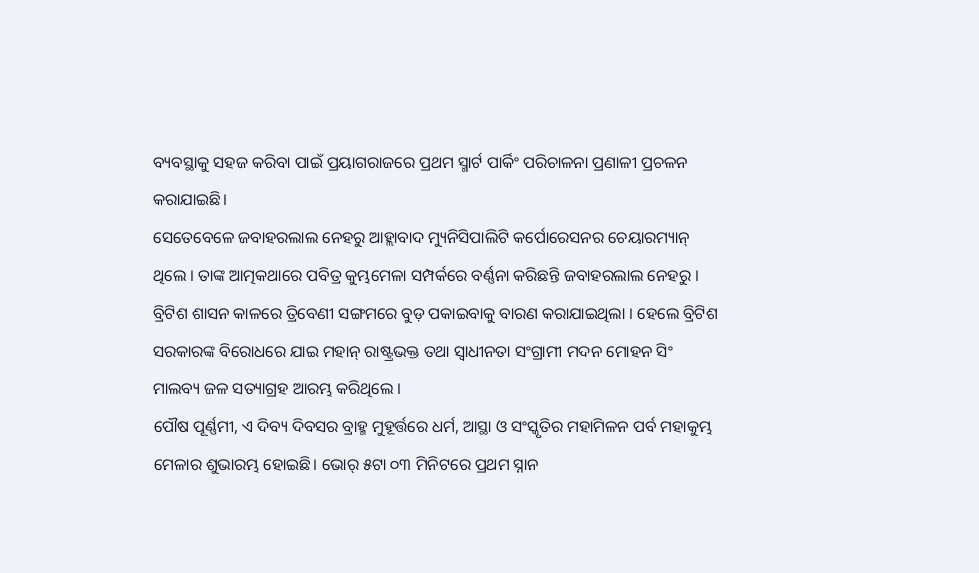ବ୍ୟବସ୍ଥାକୁ ସହଜ କରିବା ପାଇଁ ପ୍ରୟାଗରାଜରେ ପ୍ରଥମ ସ୍ମାର୍ଟ ପାର୍କିଂ ପରିଚାଳନା ପ୍ରଣାଳୀ ପ୍ରଚଳନ କରାଯାଇଛି।
ସେତେବେଳେ ଜବାହରଲାଲ ନେହରୁ ଆହ୍ଲାବାଦ ମ୍ୟୁନିସିପାଲିଟି କର୍ପୋରେସନର ଚେୟାରମ୍ୟାନ୍ ଥିଲେ । ତାଙ୍କ ଆତ୍ମକଥାରେ ପବିତ୍ର କୁମ୍ଭମେଳା ସମ୍ପର୍କରେ ବର୍ଣ୍ଣନା କରିଛନ୍ତି ଜବାହରଲାଲ ନେହରୁ । ବ୍ରିଟିଶ ଶାସନ କାଳରେ ତ୍ରିବେଣୀ ସଙ୍ଗମରେ ବୁଡ଼ ପକାଇବାକୁ ବାରଣ କରାଯାଇଥିଲା । ହେଲେ ବ୍ରିଟିଶ ସରକାରଙ୍କ ବିରୋଧରେ ଯାଇ ମହାନ୍ ରାଷ୍ଟ୍ରଭକ୍ତ ତଥା ସ୍ୱାଧୀନତା ସଂଗ୍ରାମୀ ମଦନ ମୋହନ ସିଂ ମାଲବ୍ୟ ଜଳ ସତ୍ୟାଗ୍ରହ ଆରମ୍ଭ କରିଥିଲେ ।
ପୌଷ ପୂର୍ଣ୍ଣମୀ, ଏ ଦିବ୍ୟ ଦିବସର ବ୍ରାହ୍ମ ମୁହୂର୍ତ୍ତରେ ଧର୍ମ, ଆସ୍ଥା ଓ ସଂସ୍କୃତିର ମହାମିଳନ ପର୍ବ ମହାକୁମ୍ଭ ମେଳାର ଶୁଭାରମ୍ଭ ହୋଇଛି। ଭୋର୍ ୫ଟା ୦୩ ମିନିଟରେ ପ୍ରଥମ ସ୍ନାନ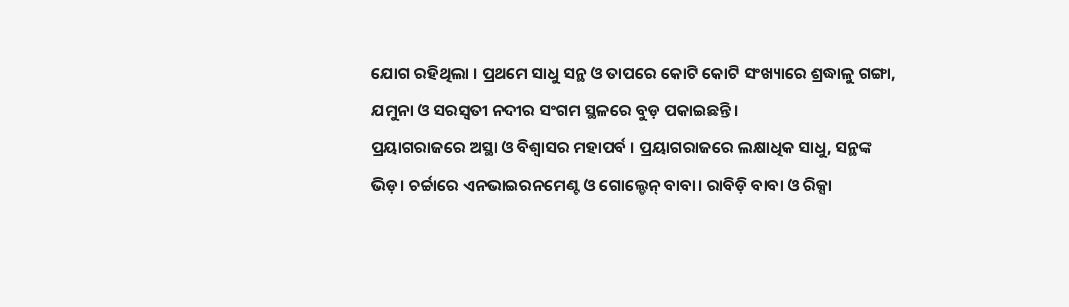ଯୋଗ ରହିଥିଲା । ପ୍ରଥମେ ସାଧୁ ସନ୍ଥ ଓ ତାପରେ କୋଟି କୋଟି ସଂଖ୍ୟାରେ ଶ୍ରଦ୍ଧାଳୁ ଗଙ୍ଗା, ଯମୁନା ଓ ସରସ୍ବତୀ ନଦୀର ସଂଗମ ସ୍ଥଳରେ ବୁଡ଼ ପକାଇଛନ୍ତି।
ପ୍ରୟାଗରାଜରେ ଅସ୍ଥା ଓ ବିଶ୍ୱାସର ମହାପର୍ବ । ପ୍ରୟାଗରାଜରେ ଲକ୍ଷାଧିକ ସାଧୁ, ସନ୍ଥଙ୍କ ଭିଡ଼। ଚର୍ଚ୍ଚାରେ ଏନଭାଇରନମେଣ୍ଟ ଓ ଗୋଲ୍ଡେନ୍ ବାବା। ରାବିଡ଼ି ବାବା ଓ ରିକ୍ସା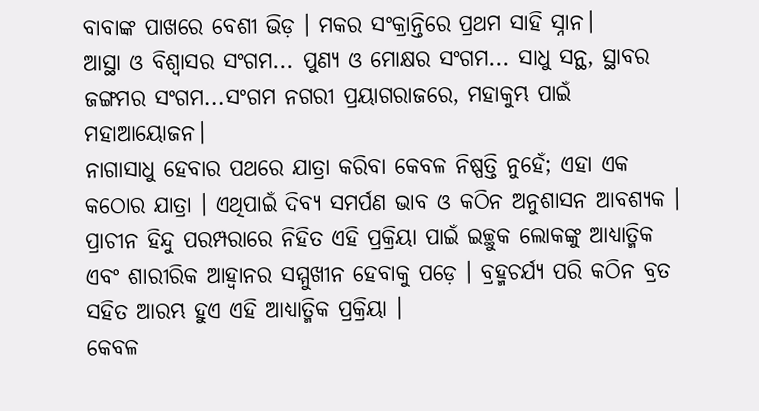ବାବାଙ୍କ ପାଖରେ ବେଶୀ ଭିଡ଼ । ମକର ସଂକ୍ରାନ୍ତିରେ ପ୍ରଥମ ସାହି ସ୍ନାନ।
ଆସ୍ଥା ଓ ବିଶ୍ବାସର ସଂଗମ... ପୁଣ୍ୟ ଓ ମୋକ୍ଷର ସଂଗମ... ସାଧୁ ସନ୍ଥ, ସ୍ଥାବର ଜଙ୍ଗମର ସଂଗମ...ସଂଗମ ନଗରୀ ପ୍ରୟାଗରାଜରେ, ମହାକୁମ୍ଭ ପାଇଁ ମହାଆୟୋଜନ।
ନାଗାସାଧୁ ହେବାର ପଥରେ ଯାତ୍ରା କରିବା କେବଳ ନିଷ୍ପତ୍ତି ନୁହେଁ; ଏହା ଏକ କଠୋର ଯାତ୍ରା । ଏଥିପାଇଁ ଦିବ୍ୟ ସମର୍ପଣ ଭାବ ଓ କଠିନ ଅନୁଶାସନ ଆବଶ୍ୟକ । ପ୍ରାଚୀନ ହିନ୍ଦୁ ପରମ୍ପରାରେ ନିହିତ ଏହି ପ୍ରକ୍ରିୟା ପାଇଁ ଇଚ୍ଛୁକ ଲୋକଙ୍କୁ ଆଧ୍ୟାତ୍ମିକ ଏବଂ ଶାରୀରିକ ଆହ୍ୱାନର ସମ୍ମୁଖୀନ ହେବାକୁ ପଡ଼େ । ବ୍ରହ୍ମଚର୍ଯ୍ୟ ପରି କଠିନ ବ୍ରତ ସହିତ ଆରମ୍ଭ ହୁଏ ଏହି ଆଧ୍ୟାତ୍ମିକ ପ୍ରକ୍ରିୟା ।
କେବଳ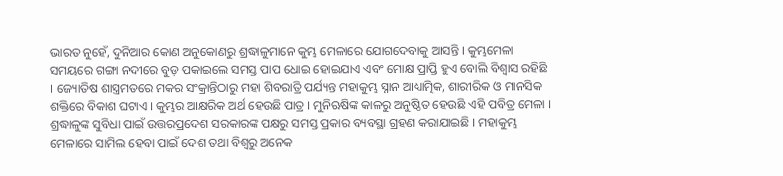ଭାରତ ନୁହେଁ, ଦୁନିଆର କୋଣ ଅନୁକୋଣରୁ ଶ୍ରଦ୍ଧାଳୁମାନେ କୁମ୍ଭ ମେଳାରେ ଯୋଗଦେବାକୁ ଆସନ୍ତି । କୁମ୍ଭମେଳା ସମୟରେ ଗଙ୍ଗା ନଦୀରେ ବୁଡ଼ ପକାଇଲେ ସମସ୍ତ ପାପ ଧୋଇ ହୋଇଯାଏ ଏବଂ ମୋକ୍ଷ ପ୍ରାପ୍ତି ହୁଏ ବୋଲି ବିଶ୍ୱାସ ରହିଛି । ଜ୍ୟୋତିଷ ଶାସ୍ତ୍ରମତରେ ମକର ସଂକ୍ରାନ୍ତିଠାରୁ ମହା ଶିବରାତ୍ରି ପର୍ଯ୍ୟନ୍ତ ମହାକୁମ୍ଭ ସ୍ନାନ ଆଧ୍ୟାତ୍ମିକ, ଶାରୀରିକ ଓ ମାନସିକ ଶକ୍ତିରେ ବିକାଶ ଘଟାଏ । କୁମ୍ଭର ଆକ୍ଷରିକ ଅର୍ଥ ହେଉଛି ପାତ୍ର । ମୁନିଋଷିଙ୍କ କାଳରୁ ଅନୁଷ୍ଠିତ ହେଉଛି ଏହି ପବିତ୍ର ମେଳା ।
ଶ୍ରଦ୍ଧାଳୁଙ୍କ ସୁବିଧା ପାଇଁ ଉତ୍ତରପ୍ରଦେଶ ସରକାରଙ୍କ ପକ୍ଷରୁ ସମସ୍ତ ପ୍ରକାର ବ୍ୟବସ୍ଥା ଗ୍ରହଣ କରାଯାଇଛି । ମହାକୁମ୍ଭ ମେଳାରେ ସାମିଲ ହେବା ପାଇଁ ଦେଶ ତଥା ବିଶ୍ୱରୁ ଅନେକ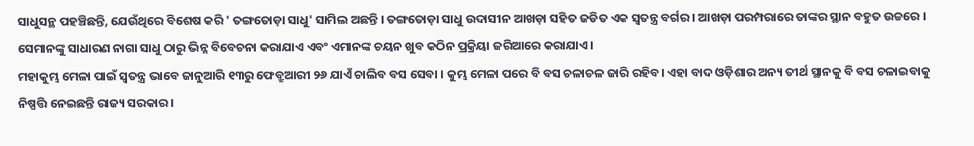ସାଧୁସନ୍ଥ ପହଞ୍ଚିଛନ୍ତି, ଯେଉଁଥିରେ ବିଶେଷ କରି ' ତଙ୍ଗତୋଡ଼ା ସାଧୁ' ସାମିଲ ଅଛନ୍ତି । ତଙ୍ଗତୋଡ଼ା ସାଧୁ ଉଦାସୀନ ଆଖଡ଼ା ସହିତ ଜଡିତ ଏକ ସ୍ୱତନ୍ତ୍ର ବର୍ଗର । ଆଖଡ଼ା ପରମ୍ପରାରେ ତାଙ୍କର ସ୍ଥାନ ବହୁତ ଉଚ୍ଚରେ । ସେମାନଙ୍କୁ ସାଧାରଣ ନାଗା ସାଧୁ ଠାରୁ ଭିନ୍ନ ବିବେଚନା କରାଯାଏ ଏବଂ ଏମାନଙ୍କ ଚୟନ ଖୁବ କଠିନ ପ୍ରକ୍ରିୟା ଜରିଆରେ କରାଯାଏ ।
ମହାକୁମ୍ଭ ମେଳା ପାଇଁ ସ୍ୱତନ୍ତ୍ର ଭାବେ ଜାନୁଆରି ୧୩ରୁ ଫେବ୍ରୁଆରୀ ୨୬ ଯାଏଁ ଚାଲିବ ବସ ସେବା । କୁମ୍ଭ ମେଳା ପରେ ବି ବସ ଚଳାଚଳ ଜାରି ରହିବ। ଏହା ବାଦ ଓଡ଼ିଶାର ଅନ୍ୟ ତୀର୍ଥ ସ୍ଥାନକୁ ବି ବସ ଚଳାଇବାକୁ ନିଷ୍ପତ୍ତି ନେଇଛନ୍ତି ରାଜ୍ୟ ସରକାର ।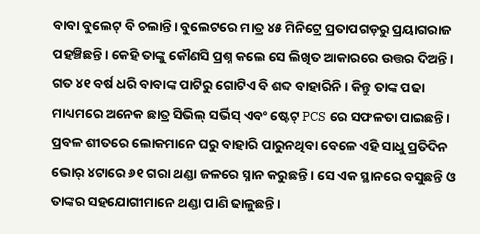ବାବା ବୁଲେଟ୍ ବି ଚଲାନ୍ତି। ବୁଲେଟରେ ମାତ୍ର ୪୫ ମିନିଟ୍ରେ ପ୍ରତାପଗଡ଼ରୁ ପ୍ରୟାଗରାଜ ପହଞ୍ଚିଛନ୍ତି। କେହି ତାଙ୍କୁ କୌଣସି ପ୍ରଶ୍ନ କଲେ ସେ ଲିଖିତ ଆକାରରେ ଉତ୍ତର ଦିଅନ୍ତି। ଗତ ୪୧ ବର୍ଷ ଧରି ବାବାଙ୍କ ପାଟିରୁ ଗୋଟିଏ ବି ଶବ୍ଦ ବାହାରିନି। କିନ୍ତୁ ତାଙ୍କ ପଢା ମାଧ୍ୟମରେ ଅନେକ ଛାତ୍ର ସିଭିଲ୍ ସର୍ଭିସ୍ ଏବଂ ଷ୍ଟେଟ୍ PCS ରେ ସଫଳତା ପାଇଛନ୍ତି।
ପ୍ରବଳ ଶୀତରେ ଲୋକମାନେ ଘରୁ ବାହାରି ପାରୁନଥିବା ବେଳେ ଏହି ସାଧୁ ପ୍ରତିଦିନ ଭୋର୍ ୪ଟାରେ ୬୧ ଗରା ଥଣ୍ଡା ଜଳରେ ସ୍ନାନ କରୁଛନ୍ତି । ସେ ଏକ ସ୍ଥାନରେ ବସୁଛନ୍ତି ଓ ତାଙ୍କର ସହଯୋଗୀମାନେ ଥଣ୍ଡା ପାଣି ଢାଳୁଛନ୍ତି ।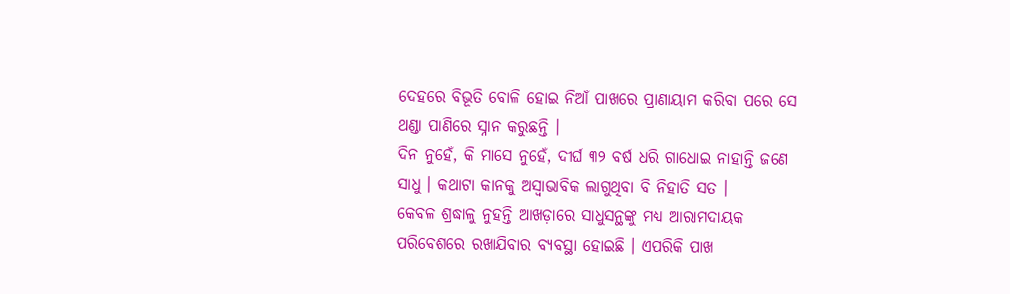ଦେହରେ ବିଭୂତି ବୋଳି ହୋଇ ନିଆଁ ପାଖରେ ପ୍ରାଣାୟାମ କରିବା ପରେ ସେ ଥଣ୍ଡା ପାଣିରେ ସ୍ନାନ କରୁଛନ୍ତି ।
ଦିନ ନୁହେଁ, କି ମାସେ ନୁହେଁ, ଦୀର୍ଘ ୩୨ ବର୍ଷ ଧରି ଗାଧୋଇ ନାହାନ୍ତି ଜଣେ ସାଧୁ । କଥାଟା କାନକୁ ଅସ୍ୱାଭାବିକ ଲାଗୁଥିବା ବି ନିହାତି ସତ ।
କେବଳ ଶ୍ରଦ୍ଧାଳୁ ନୁହନ୍ତି ଆଖଡ଼ାରେ ସାଧୁସନ୍ଥଙ୍କୁ ମଧ୍ୟ ଆରାମଦାୟକ ପରିବେଶରେ ରଖାଯିବାର ବ୍ୟବସ୍ଥା ହୋଇଛି । ଏପରିକି ପାଖ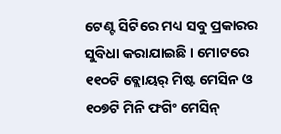ଟେଣ୍ଟ ସିଟିରେ ମଧ୍ୟ ସବୁ ପ୍ରକାରର ସୁବିଧା କରାଯାଇଛି । ମୋଟରେ ୧୧୦ଟି ବ୍ଲୋୟର୍ ମିଷ୍ଟ ମେସିନ ଓ ୧୦୭ଟି ମିନି ଫଗିଂ ମେସିନ୍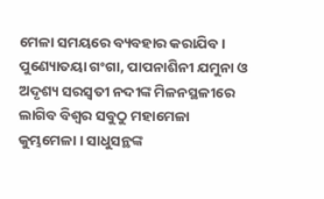ମେଳା ସମୟରେ ବ୍ୟବହାର କରାଯିବ ।
ପୁଣ୍ୟୋତୟା ଗଂଗା, ପାପନାଶିନୀ ଯମୁନା ଓ ଅଦୃଶ୍ୟ ସରସ୍ବତୀ ନଦୀଙ୍କ ମିଳନସ୍ଥଳୀରେ ଲାଗିବ ବିଶ୍ବର ସବୁଠୁ ମହାମେଳା କୁମ୍ଭମେଳା । ସାଧୁସନ୍ଥଙ୍କ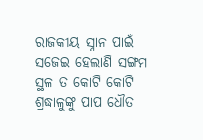ରାଜକୀୟ ସ୍ନାନ ପାଇଁ ସଜେଇ ହେଲାଣି ସଙ୍ଗମ ସ୍ଥଳ ତ କୋଟି କୋଟି ଶ୍ରଦ୍ଧାଳୁଙ୍କୁ ପାପ ଧୌତ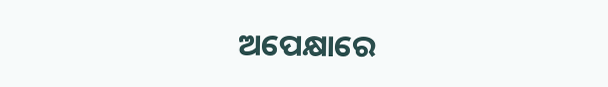ଅପେକ୍ଷାରେ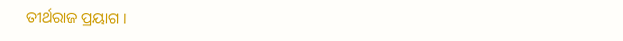ତୀର୍ଥରାଜ ପ୍ରୟାଗ ।